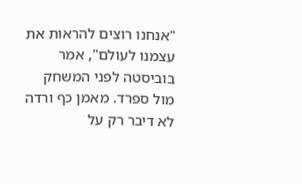"אנחנו רוצים להראות את עצמנו לעולם", אמר בוביסטה לפני המשחק מול ספרד. מאמן כף ורדה לא דיבר רק על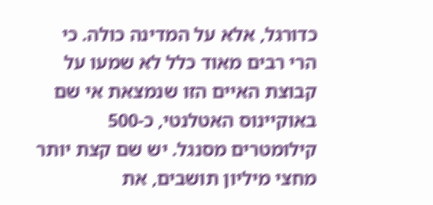כדורגל, אלא על המדינה כולה. כי הרי רבים מאוד כלל לא שמעו על קבוצת האיים הזו שנמצאת אי שם באוקיינוס האטלנטי, כ-500 קילומטרים מסנגל. יש שם קצת יותר מחצי מיליון תושבים, את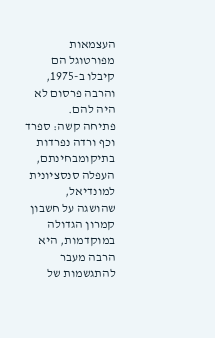העצמאות מפורטוגל הם קיבלו ב-1975, והרבה פרסום לא היה להם.
פתיחה קשה: ספרד וכף ורדה נפרדות בתיקומבחינתם, העפלה סנסציונית למונדיאל, שהושגה על חשבון קמרון הגדולה במוקדמות, היא הרבה מעבר להתגשמות של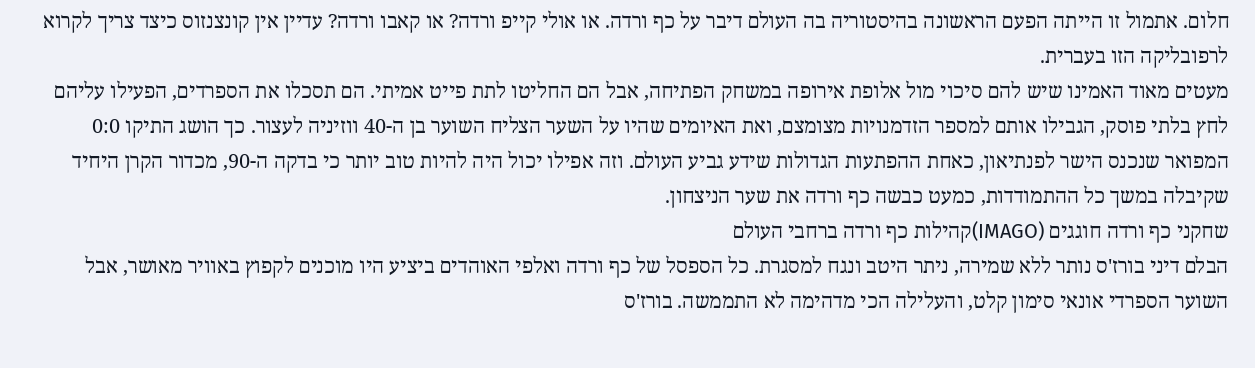חלום. אתמול זו הייתה הפעם הראשונה בהיסטוריה בה העולם דיבר על כף ורדה. או אולי קייפ ורדה? או קאבו ורדה? עדיין אין קונצנזוס כיצד צריך לקרוא לרפובליקה הזו בעברית.
מעטים מאוד האמינו שיש להם סיכוי מול אלופת אירופה במשחק הפתיחה, אבל הם החליטו לתת פייט אמיתי. הם תסכלו את הספרדים, הפעילו עליהם לחץ בלתי פוסק, הגבילו אותם למספר הזדמנויות מצומצם, ואת האיומים שהיו על השער הצליח השוער בן ה-40 ווזיניה לעצור. כך הושג התיקו 0:0 המפואר שנכנס הישר לפנתיאון, כאחת ההפתעות הגדולות שידע גביע העולם. וזה אפילו יכול היה להיות טוב יותר כי בדקה ה-90, מכדור הקרן היחיד שקיבלה במשך כל ההתמודדות, כמעט כבשה כף ורדה את שער הניצחון.
שחקני כף ורדה חוגגים (IMAGO)קהילות כף ורדה ברחבי העולם
הבלם דיני בורז'ס נותר ללא שמירה, ניתר היטב ונגח למסגרת. כל הספסל של כף ורדה ואלפי האוהדים ביציע היו מוכנים לקפוץ באוויר מאושר, אבל השוער הספרדי אונאי סימון קלט, והעלילה הכי מדהימה לא התממשה. בורז'ס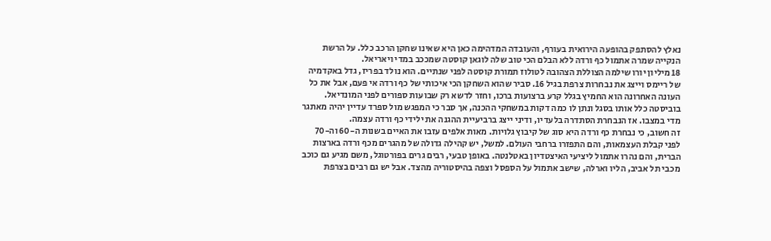נאלץ להסתפק בהופעה הירואית בעורף, והעובדה המדהימה כאן היא שאינו שחקן הרכב כלל. על הרשת הנקייה שמרה אתמול כף ורדה ללא הבלם הכי טוב שלה לוגאן קוסטה שמככב במדי ויאריאל.
18 מיליון יורו שילמה הצוללת הצהובה לטולוז תמורת קוסטה לפני שנתיים. הוא נולד בפריז, גדל באקדמיה של ריימס וייצג את נבחרות צרפת בגיל 16. סביר שהוא השחקן הכי איכותי של כף ורדה אי פעם, אבל את כל העונה האחרונה הוא החמיץ בגלל קרע ברצועות ברכו, וחזר לדשא רק שבועות ספורים לפני המונדיאל. בוביסטה כלל אותו בסגל ונתן לו כמה דקות במשחקי ההכנה, אך סבר כי המפגש מול ספרד עדיין יהיה מאתגר מדי במצבו. אז הנבחרת הסתדרה בלעדיו, ודיני ייצג ברביעיית ההגנה את ילידי כף ורדה עצמה.
זה חשוב, כי נבחרת כף ורדה היא סוג של קיבוץ גלויות. מאות אלפים עזבו את האיים בשנות ה-60 וה-70 לפני קבלת העצמאות, והם התפזרו ברחבי העולם. למשל, יש קהילה גדולה של מהגרים מכף ורדה בארצות הברית, והם נהרו אתמול ליציעי האיצטדיון באטלנטה. באופן טבעי, רבים גרים בפורטוגל, משם מגיע גם כוכב מכבי תל אביב, הליו וארלה, שישב אתמול על הספסל וצפה בהיסטוריה מהצד. אבל יש גם רבים בצרפת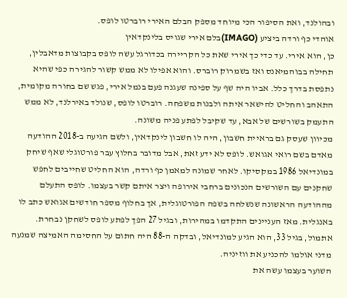ובהולנד, ואת הסיפור הכי מיוחד מספק הבלם האירי רוברטו לופס.
אוהדי כף ורדה ביציע (IMAGO)בלם אירי שגויס בלינקדאין
כן, הוא אירי. עד כדי כך אירי שאת כל הקריירה בכדורגל עשה לופס בקבוצות מדאבלין, תחילה בבוהמיאנס ואז בשמרוק רוברס. והוא אפילו לא ממש קשור להגירה כפי שהיא נתפסת בדרך כלל. אביו היה שף על ספינה שעגנה פעם בנמל אירי, פגש שם בחורה מקומית, התאהב והחליט להישאר איתה ולבנות משפחה. רוברטו לופס, שנולד באירלנד, לא ממש התעמק בשורשים של אבא, עד שקיבל לפתע פניה משונה.
מכיוון שעסק גם בראיית חשבון, היה לו חשבון לינקדאין, ולשם הגיעה ב-2018 ההודעה מאדם בשם רואי אגואש. לופס לא ידע זאת, אבל מדובר בחלוץ עבר פורטוגלי שאף שיחק במונדיאל 1986 במקסיקו. לאחר שמונה למאמן כף ורדה, הוא החליט שחייבים לחפש שחקנים עם השורשים הנכונים ברחבי אירופה ויצר איתם קשר בעצמו. לופס התעלם מההודעה הראשונה שנשלחה בשפה הפורטוגלית, אך בחלוף מספר חודשים אגואש כתב לו באנגלית. מאז העניינים התקדמו במהירות, ובגיל 27 הפך לפתע לופס לשחקן נבחרת. אתמול, בגיל 33, הוא הגיע למונדיאל, ובדקה ה-88 היה חתום על החסימה האמיצה שמנעה מדני אולמו להכניע את ווזיניה.
השוער בעצמו עשה את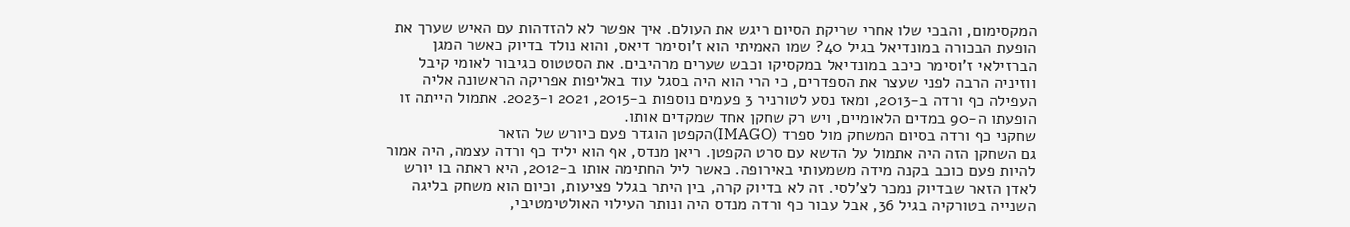המקסימום, והבכי שלו אחרי שריקת הסיום ריגש את העולם. איך אפשר לא להזדהות עם האיש שערך את הופעת הבכורה במונדיאל בגיל 40? שמו האמיתי הוא ז'וסימר דיאס, והוא נולד בדיוק כאשר המגן הברזילאי ז'וסימר כיכב במונדיאל במקסיקו וכבש שערים מרהיבים. את הסטטוס כגיבור לאומי קיבל ווזיניה הרבה לפני שעצר את הספדרים, כי הרי הוא היה בסגל עוד באליפות אפריקה הראשונה אליה העפילה כף ורדה ב-2013, ומאז נסע לטורניר 3 פעמים נוספות ב-2015, 2021 ו-2023. אתמול הייתה זו הופעתו ה-90 במדים הלאומיים, ויש רק שחקן אחד שמקדים אותו.
שחקני כף ורדה בסיום המשחק מול ספרד (IMAGO)הקפטן הוגדר פעם כיורש של הזאר
גם השחקן הזה היה אתמול על הדשא עם סרט הקפטן. ריאן מנדס, אף הוא יליד כף ורדה עצמה, היה אמור להיות פעם כוכב בקנה מידה משמעותי באירופה. כאשר ליל החתימה אותו ב-2012, היא ראתה בו יורש לאדן הזאר שבדיוק נמכר לצ'לסי. זה לא בדיוק קרה, בין היתר בגלל פציעות, וכיום הוא משחק בליגה השנייה בטורקיה בגיל 36, אבל עבור כף ורדה מנדס היה ונותר העילוי האולטימטיבי,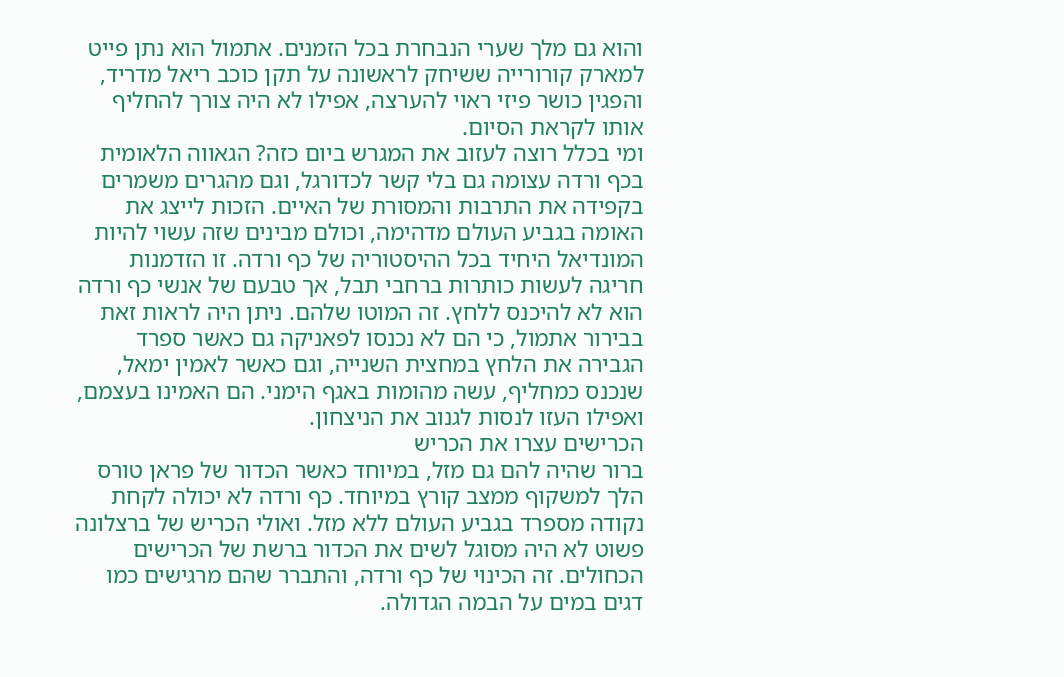והוא גם מלך שערי הנבחרת בכל הזמנים. אתמול הוא נתן פייט למארק קורורייה ששיחק לראשונה על תקן כוכב ריאל מדריד, והפגין כושר פיזי ראוי להערצה, אפילו לא היה צורך להחליף אותו לקראת הסיום.
ומי בכלל רוצה לעזוב את המגרש ביום כזה? הגאווה הלאומית בכף ורדה עצומה גם בלי קשר לכדורגל, וגם מהגרים משמרים בקפידה את התרבות והמסורת של האיים. הזכות לייצג את האומה בגביע העולם מדהימה, וכולם מבינים שזה עשוי להיות המונדיאל היחיד בכל ההיסטוריה של כף ורדה. זו הזדמנות חריגה לעשות כותרות ברחבי תבל, אך טבעם של אנשי כף ורדה הוא לא להיכנס ללחץ. זה המוטו שלהם. ניתן היה לראות זאת בבירור אתמול, כי הם לא נכנסו לפאניקה גם כאשר ספרד הגבירה את הלחץ במחצית השנייה, וגם כאשר לאמין ימאל, שנכנס כמחליף, עשה מהומות באגף הימני. הם האמינו בעצמם, ואפילו העזו לנסות לגנוב את הניצחון.
הכרישים עצרו את הכריש
ברור שהיה להם גם מזל, במיוחד כאשר הכדור של פראן טורס הלך למשקוף ממצב קורץ במיוחד. כף ורדה לא יכולה לקחת נקודה מספרד בגביע העולם ללא מזל. ואולי הכריש של ברצלונה פשוט לא היה מסוגל לשים את הכדור ברשת של הכרישים הכחולים. זה הכינוי של כף ורדה, והתברר שהם מרגישים כמו דגים במים על הבמה הגדולה.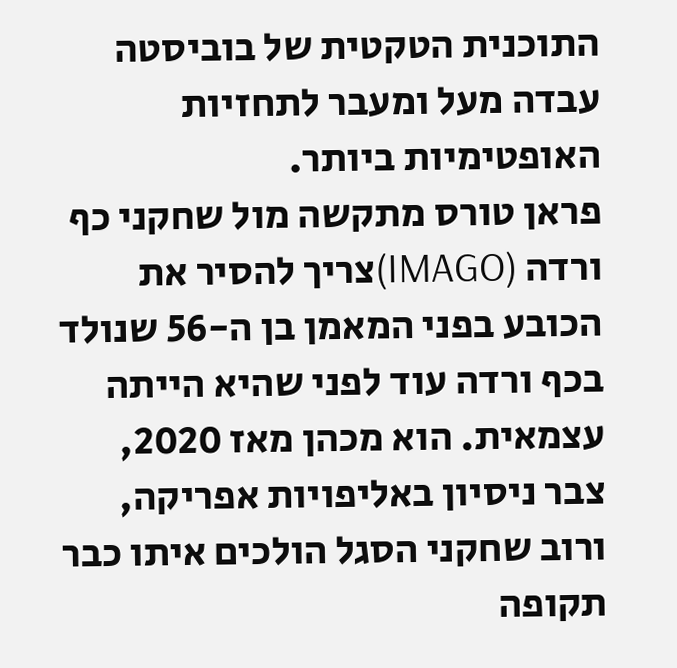התוכנית הטקטית של בוביסטה עבדה מעל ומעבר לתחזיות האופטימיות ביותר.
פראן טורס מתקשה מול שחקני כף ורדה (IMAGO)צריך להסיר את הכובע בפני המאמן בן ה-56 שנולד בכף ורדה עוד לפני שהיא הייתה עצמאית. הוא מכהן מאז 2020, צבר ניסיון באליפויות אפריקה, ורוב שחקני הסגל הולכים איתו כבר תקופה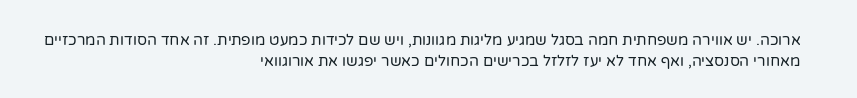ארוכה. יש אווירה משפחתית חמה בסגל שמגיע מליגות מגוונות, ויש שם לכידות כמעט מופתית. זה אחד הסודות המרכזיים מאחורי הסנסציה, ואף אחד לא יעז לזלזל בכרישים הכחולים כאשר יפגשו את אורוגוואי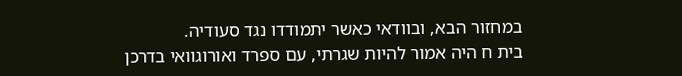במחזור הבא, ובוודאי כאשר יתמודדו נגד סעודיה.
בית ח היה אמור להיות שגרתי, עם ספרד ואורוגוואי בדרכן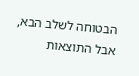הבטוחה לשלב הבא, אבל התוצאות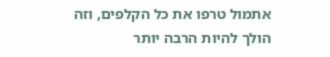אתמול טרפו את כל הקלפים, וזה הולך להיות הרבה יותר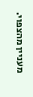מעניין מהצפוי.